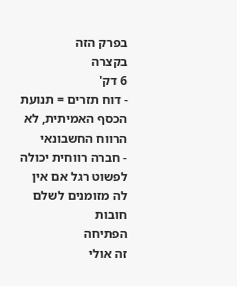בפרק הזה
בקצרה
6 דק'
- דוח תזרים = תנועת הכסף האמיתית, לא הרווח החשבונאי
- חברה רווחית יכולה לפשוט רגל אם אין לה מזומנים לשלם חובות
הפתיחה
זה אולי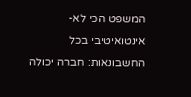המשפט הכי לא-אינטואיטיבי בכל החשבונאות: חברה יכולה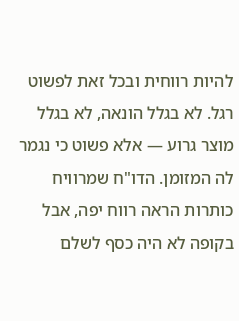להיות רווחית ובכל זאת לפשוט רגל. לא בגלל הונאה, לא בגלל מוצר גרוע — אלא פשוט כי נגמר לה המזומן. הדו"ח שמרוויח כותרות הראה רווח יפה, אבל בקופה לא היה כסף לשלם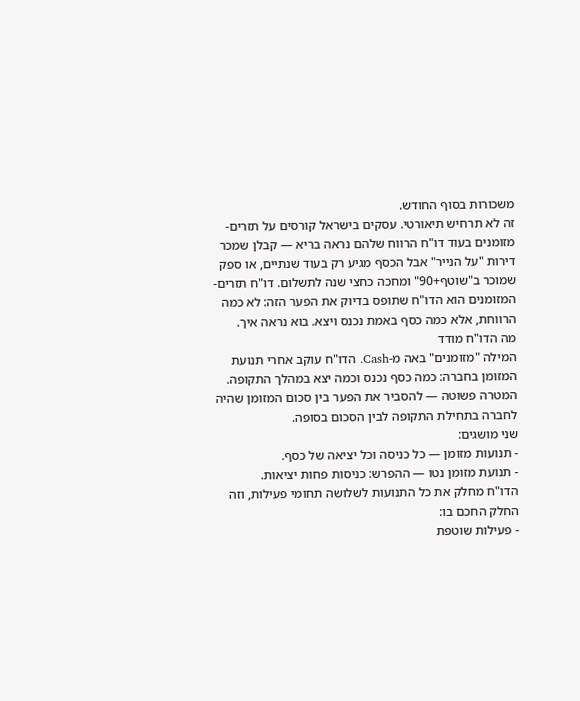משכורות בסוף החודש.
זה לא תרחיש תיאורטי. עסקים בישראל קורסים על תזרים-מזומנים בעוד דו"ח הרווח שלהם נראה בריא — קבלן שמכר דירות "על הנייר" אבל הכסף מגיע רק בעוד שנתיים, או ספק שמוכר ב"שוטף+90" ומחכה כחצי שנה לתשלום. דו"ח תזרים-המזומנים הוא הדו"ח שתופס בדיוק את הפער הזה: לא כמה הרווחת, אלא כמה כסף באמת נכנס ויצא. בוא נראה איך.
מה הדו"ח מודד
המילה "מזומנים" באה מ-Cash. הדו"ח עוקב אחרי תנועת המזומן בחברה: כמה כסף נכנס וכמה יצא במהלך התקופה. המטרה פשוטה — להסביר את הפער בין סכום המזומן שהיה לחברה בתחילת התקופה לבין הסכום בסופה.
שני מושגים:
- תנועות מזומן — כל כניסה וכל יציאה של כסף.
- תנועת מזומן נטו — ההפרש: כניסות פחות יציאות.
הדו"ח מחלק את כל התנועות לשלושה תחומי פעילות, וזה החלק החכם בו:
- פעילות שוטפת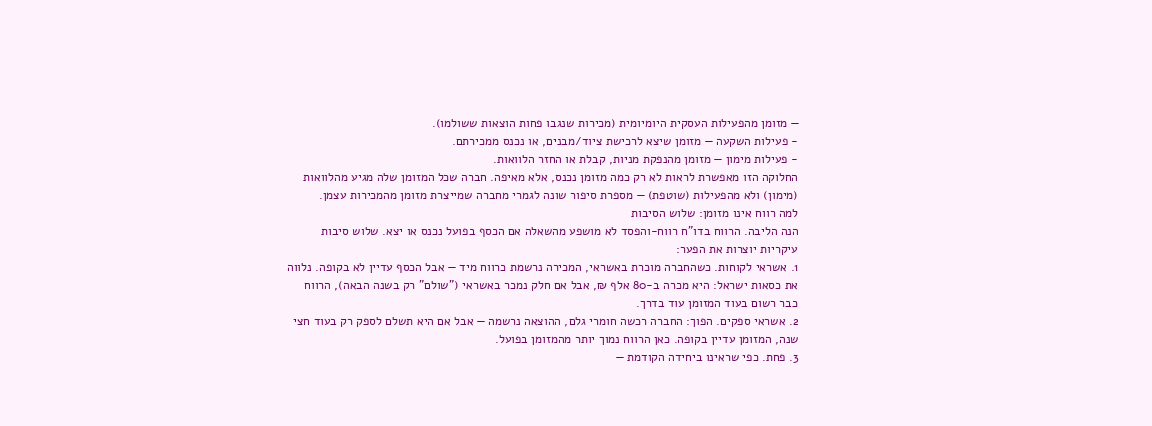— מזומן מהפעילות העסקית היומיומית (מכירות שנגבו פחות הוצאות ששולמו).
- פעילות השקעה — מזומן שיצא לרכישת ציוד/מבנים, או נכנס ממכירתם.
- פעילות מימון — מזומן מהנפקת מניות, קבלת או החזר הלוואות.
החלוקה הזו מאפשרת לראות לא רק כמה מזומן נכנס, אלא מאיפה. חברה שכל המזומן שלה מגיע מהלוואות (מימון) ולא מהפעילות (שוטפת) — מספרת סיפור שונה לגמרי מחברה שמייצרת מזומן מהמכירות עצמן.
למה רווח אינו מזומן: שלוש הסיבות
הנה הליבה. הרווח בדו"ח רווח-והפסד לא מושפע מהשאלה אם הכסף בפועל נכנס או יצא. שלוש סיבות עיקריות יוצרות את הפער:
1. אשראי לקוחות. כשהחברה מוכרת באשראי, המכירה נרשמת כרווח מיד — אבל הכסף עדיין לא בקופה. נלווה את כסאות ישראל: היא מכרה ב-80 אלף ₪, אבל אם חלק נמכר באשראי ("שולם" רק בשנה הבאה), הרווח כבר רשום בעוד המזומן עוד בדרך.
2. אשראי ספקים. הפוך: החברה רכשה חומרי גלם, ההוצאה נרשמה — אבל אם היא תשלם לספק רק בעוד חצי שנה, המזומן עדיין בקופה. כאן הרווח נמוך יותר מהמזומן בפועל.
3. פחת. כפי שראינו ביחידה הקודמת —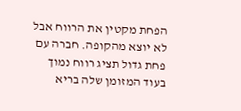הפחת מקטין את הרווח אבל לא יוצא מהקופה. חברה עם פחת גדול תציג רווח נמוך בעוד המזומן שלה בריא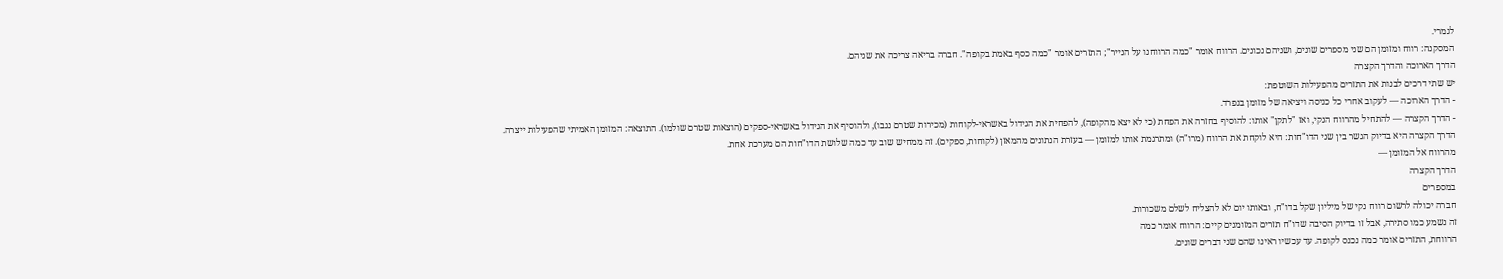לגמרי.
המסקנה: רווח ומזומן הם שני מספרים שונים, ושניהם נכונים. הרווח אומר "כמה הרווחנו על הנייר"; התזרים אומר "כמה כסף באמת בקופה". חברה בריאה צריכה את שניהם.
הדרך הארוכה והדרך הקצרה
יש שתי דרכים לבנות את התזרים מהפעילות השוטפת:
- הדרך הארוכה — לעקוב אחרי כל כניסה ויציאה של מזומן בנפרד.
- הדרך הקצרה — להתחיל מהרווח הנקי, ואז "לתקן" אותו: להוסיף בחזרה את הפחת (כי לא יצא מהקופה), להפחית את הגידול באשראי-לקוחות (מכירות שטרם נגבו), ולהוסיף את הגידול באשראי-ספקים (הוצאות שטרם שולמו). התוצאה: המזומן האמיתי שהפעילות ייצרה.
הדרך הקצרה היא בדיוק הגשר בין שני הדו"חות: היא לוקחת את הרווח (מרו"ה) ומתרגמת אותו למזומן — בעזרת הנתונים מהמאזן (לקוחות, ספקים). זה ממחיש שוב עד כמה שלושת הדו"חות הם מערכת אחת.
מהרווח אל המזומן —
הדרך הקצרה
במספרים
חברה יכולה לרשום רווח נקי של מיליון שקל בדו"ח, ובאותו יום לא להצליח לשלם משכורות.
זה נשמע כמו סתירה, אבל זו בדיוק הסיבה שדו"ח תזרים המזומנים קיים: הרווח אומר כמה
הרווחת, התזרים אומר כמה נכנס לקופה. עד עכשיו ראינו שהם שני דברים שונים.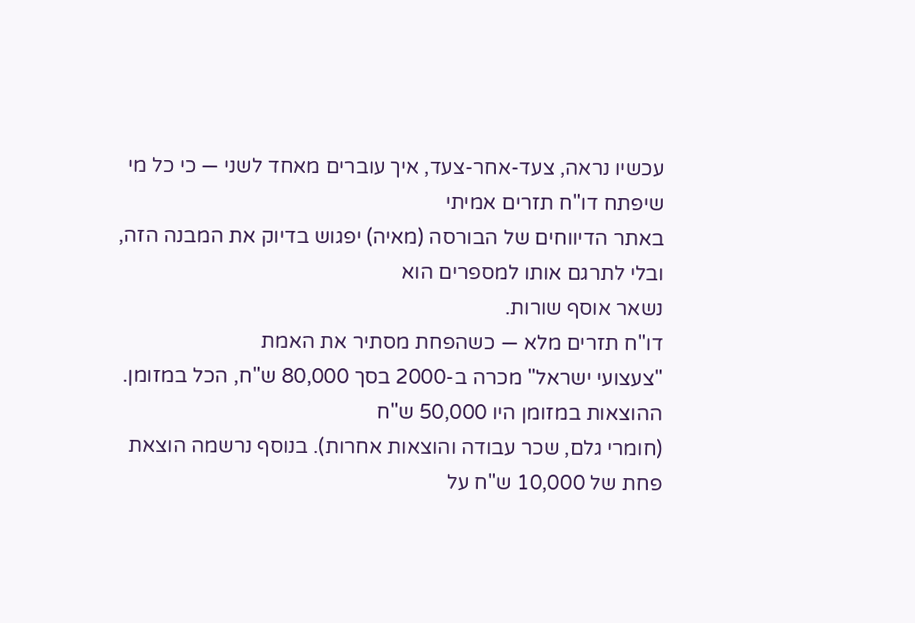עכשיו נראה, צעד-אחר-צעד, איך עוברים מאחד לשני — כי כל מי שיפתח דו"ח תזרים אמיתי
באתר הדיווחים של הבורסה (מאיה) יפגוש בדיוק את המבנה הזה, ובלי לתרגם אותו למספרים הוא
נשאר אוסף שורות.
דו"ח תזרים מלא — כשהפחת מסתיר את האמת
"צעצועי ישראל" מכרה ב-2000 בסך 80,000 ש"ח, הכל במזומן. ההוצאות במזומן היו 50,000 ש"ח
(חומרי גלם, שכר עבודה והוצאות אחרות). בנוסף נרשמה הוצאת פחת של 10,000 ש"ח על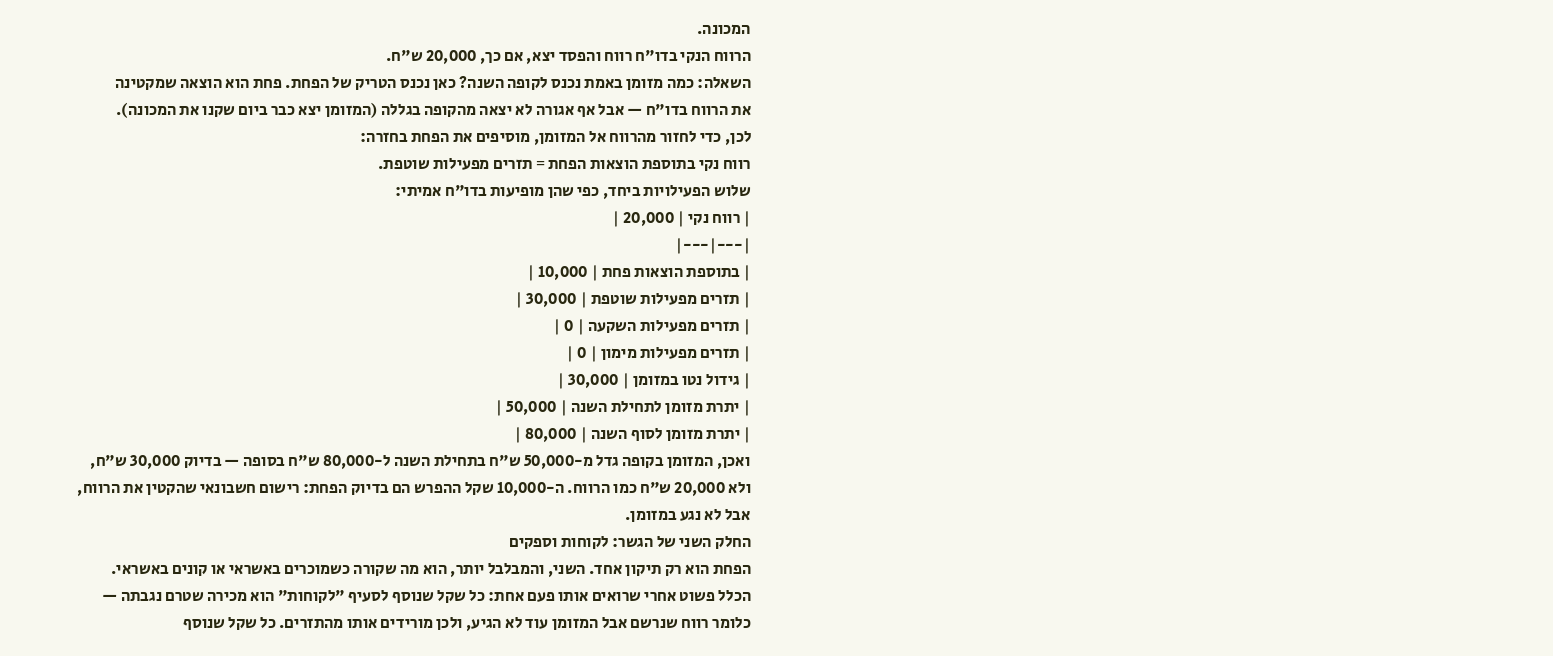המכונה.
הרווח הנקי בדו"ח רווח והפסד יצא, אם כך, 20,000 ש"ח.
השאלה: כמה מזומן באמת נכנס לקופה השנה? כאן נכנס הטריק של הפחת. פחת הוא הוצאה שמקטינה
את הרווח בדו"ח — אבל אף אגורה לא יצאה מהקופה בגללה (המזומן יצא כבר ביום שקנו את המכונה).
לכן, כדי לחזור מהרווח אל המזומן, מוסיפים את הפחת בחזרה:
רווח נקי בתוספת הוצאות הפחת = תזרים מפעילות שוטפת.
שלוש הפעילויות ביחד, כפי שהן מופיעות בדו"ח אמיתי:
| רווח נקי | 20,000 |
|---|---|
| בתוספת הוצאות פחת | 10,000 |
| תזרים מפעילות שוטפת | 30,000 |
| תזרים מפעילות השקעה | 0 |
| תזרים מפעילות מימון | 0 |
| גידול נטו במזומן | 30,000 |
| יתרת מזומן לתחילת השנה | 50,000 |
| יתרת מזומן לסוף השנה | 80,000 |
ואכן, המזומן בקופה גדל מ-50,000 ש"ח בתחילת השנה ל-80,000 ש"ח בסופה — בדיוק 30,000 ש"ח,
ולא 20,000 ש"ח כמו הרווח. ה-10,000 שקל ההפרש הם בדיוק הפחת: רישום חשבונאי שהקטין את הרווח,
אבל לא נגע במזומן.
החלק השני של הגשר: לקוחות וספקים
הפחת הוא רק תיקון אחד. השני, והמבלבל יותר, הוא מה שקורה כשמוכרים באשראי או קונים באשראי.
הכלל פשוט אחרי שרואים אותו פעם אחת: כל שקל שנוסף לסעיף "לקוחות" הוא מכירה שטרם נגבתה —
כלומר רווח שנרשם אבל המזומן עוד לא הגיע, ולכן מורידים אותו מהתזרים. כל שקל שנוסף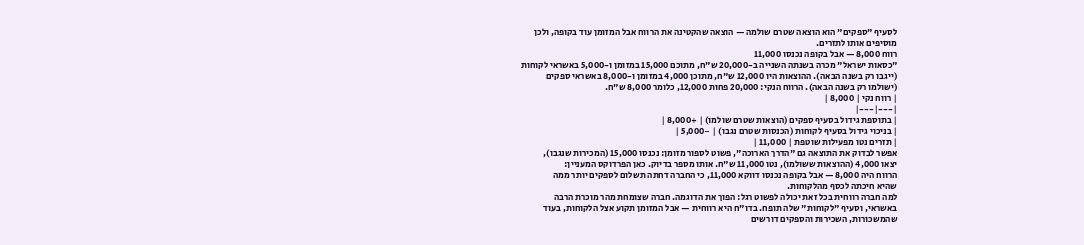לסעיף "ספקים" הוא הוצאה שטרם שולמה — הוצאה שהקטינה את הרווח אבל המזומן עוד בקופה, ולכן
מוסיפים אותו לתזרים.
רווח 8,000 — אבל בקופה נכנסו 11,000
"כסאות ישראל" מכרה בשנתה השנייה ב-20,000 ש"ח, מתוכם 15,000 במזומן ו-5,000 באשראי לקוחות
(ייגבו רק בשנה הבאה). ההוצאות היו 12,000 ש"ח, מתוכן 4,000 במזומן ו-8,000 באשראי ספקים
(ישולמו רק בשנה הבאה). הרווח הנקי: 20,000 פחות 12,000, כלומר 8,000 ש"ח.
| רווח נקי | 8,000 |
|---|---|
| בתוספת גידול בסעיף ספקים (הוצאות שטרם שולמו) | +8,000 |
| בניכוי גידול בסעיף לקוחות (הכנסות שטרם נגבו) | −5,000 |
| תזרים נטו מפעילות שוטפת | 11,000 |
אפשר לבדוק את התוצאה גם "הדרך הארוכה", פשוט לספור מזומן: נכנסו 15,000 (המכירות שנגבו),
יצאו 4,000 (ההוצאות ששולמו), נטו 11,000 ש"ח. אותו מספר בדיוק. כאן הפרדוקס המעניין:
הרווח היה 8,000 — אבל בקופה נכנסו דווקא 11,000, כי החברה דחתה תשלום לספקים יותר ממה
שהיא חיכתה לכסף מהלקוחות.
למה חברה רווחית בכל זאת יכולה לפשוט רגל: הפוך את הדוגמה. חברה שצומחת מהר מוכרת הרבה
באשראי, וסעיף "לקוחות" שלה תופח. בדו"ח היא רווחית — אבל המזומן תקוע אצל הלקוחות, בעוד
שהמשכורות, השכירות והספקים דורשים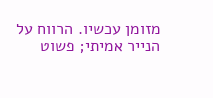מזומן עכשיו. הרווח על הנייר אמיתי; פשוט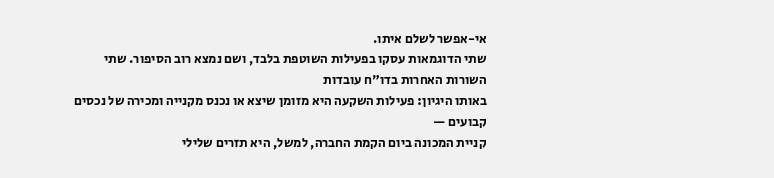אי-אפשר לשלם איתו.
שתי הדוגמאות עסקו בפעילות השוטפת בלבד, ושם נמצא רוב הסיפור. שתי השורות האחרות בדו"ח עובדות
באותו היגיון: פעילות השקעה היא מזומן שיצא או נכנס מקנייה ומכירה של נכסים קבועים —
קניית המכונה ביום הקמת החברה, למשל, היא תזרים שלילי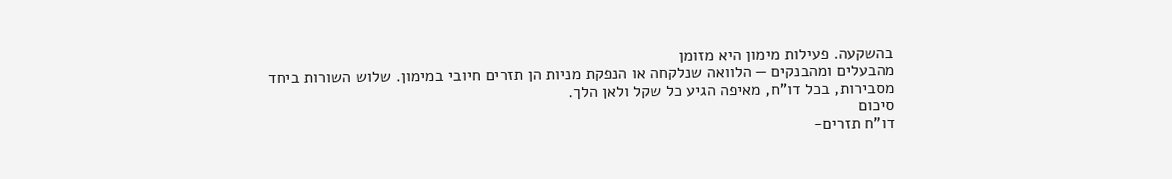בהשקעה. פעילות מימון היא מזומן
מהבעלים ומהבנקים — הלוואה שנלקחה או הנפקת מניות הן תזרים חיובי במימון. שלוש השורות ביחד
מסבירות, בכל דו"ח, מאיפה הגיע כל שקל ולאן הלך.
סיכום
דו"ח תזרים-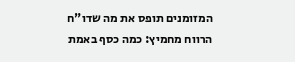המזומנים תופס את מה שדו"ח הרווח מחמיץ: כמה כסף באמת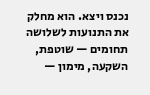נכנס ויצא. הוא מחלק את התנועות לשלושה תחומים — שוטפת, השקעה, מימון —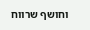וחושף שרווח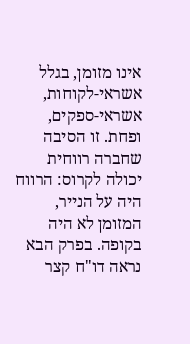אינו מזומן, בגלל אשראי-לקוחות, אשראי-ספקים, ופחת. זו הסיבה שחברה רווחית יכולה לקרוס: הרווח היה על הנייר, המזומן לא היה בקופה. בפרק הבא נראה דו"ח קצר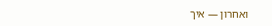ואחרון — איך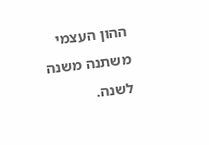ההון העצמי משתנה משנה לשנה.